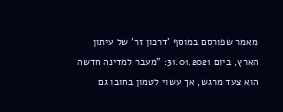מאמר שפורסם במוסף 'דרכון זר' של עיתון הארץ, ביום 31.01.2021: "מעבר למדינה חדשה הוא צעד מרגש, אך עשוי לטמון בחובו גם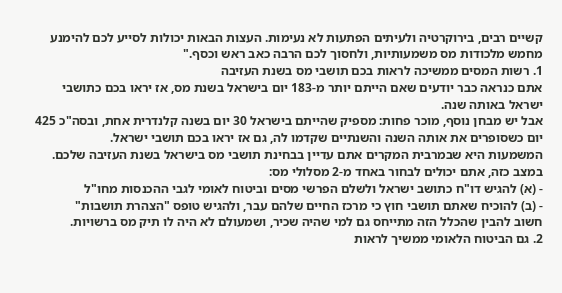קשיים רבים, בירוקרטיה ולעיתים הפתעות לא נעימות. העצות הבאות יכולות לסייע לכם להימנע מחמש מלכודות מס משמעותיות, ולחסוך לכם הרבה כאב ראש וכסף."
1. רשות המסים ממשיכה לראות בכם תושבי מס בשנת העזיבה
אתם כנראה כבר יודעים שאם הייתם יותר מ-183 יום בישראל בשנת מס, אז יראו בכם כתושבי ישראל באותה שנה.
אבל יש מבחן נוסף, מוכר פחות: מספיק שהייתם בישראל 30 יום בשנה קלנדרית אחת, ובסה"כ 425 יום כשסופרים את אותה השנה והשנתיים שקדמו לה, גם אז יראו בכם תושבי ישראל.
המשמעות היא שבמרבית המקרים אתם עדיין בבחינת תושבי מס בישראל בשנת העזיבה שלכם. במצב כזה, אתם יכולים לבחור באחד מ-2 מסלולי מס:
- (א) להגיש דו"ח כתושב ישראל ולשלם הפרשי מסים וביטוח לאומי לגבי ההכנסות מחו"ל
- (ב) להוכיח שאתם תושבי חוץ כי מרכז החיים שלהם עבר, ולהגיש טופס "הצהרת תושבות"
חשוב להבין שהכלל הזה מתייחס גם למי שהיה שכיר, ושמעולם לא היה לו תיק מס ברשויות.
2. גם הביטוח הלאומי ממשיך לראות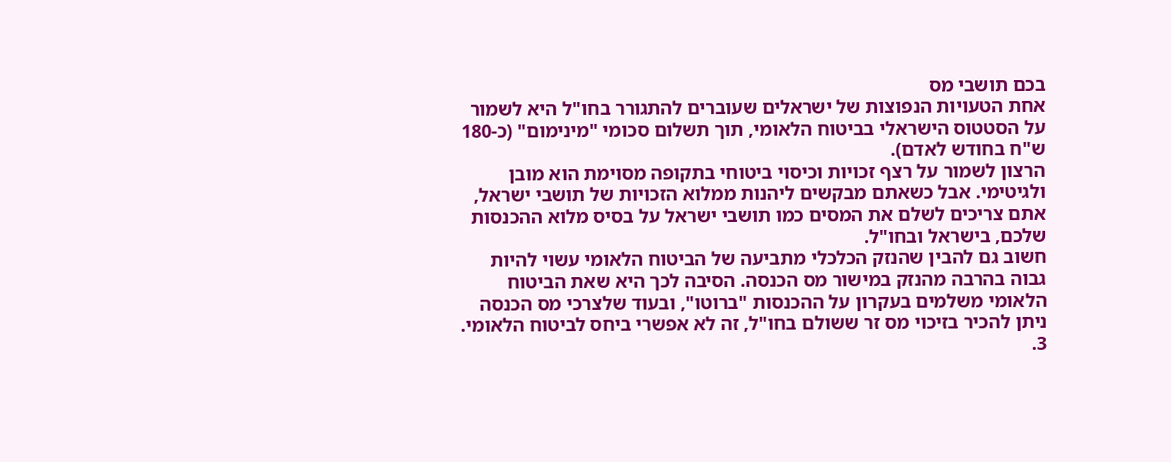בכם תושבי מס
אחת הטעויות הנפוצות של ישראלים שעוברים להתגורר בחו"ל היא לשמור על הסטטוס הישראלי בביטוח הלאומי, תוך תשלום סכומי "מינימום" (כ-180 ש"ח בחודש לאדם).
הרצון לשמור על רצף זכויות וכיסוי ביטוחי בתקופה מסוימת הוא מובן ולגיטימי. אבל כשאתם מבקשים ליהנות ממלוא הזכויות של תושבי ישראל, אתם צריכים לשלם את המסים כמו תושבי ישראל על בסיס מלוא ההכנסות שלכם, בישראל ובחו"ל.
חשוב גם להבין שהנזק הכלכלי מתביעה של הביטוח הלאומי עשוי להיות גבוה בהרבה מהנזק במישור מס הכנסה. הסיבה לכך היא שאת הביטוח הלאומי משלמים בעקרון על ההכנסות "ברוטו", ובעוד שלצרכי מס הכנסה ניתן להכיר בזיכוי מס זר ששולם בחו"ל, זה לא אפשרי ביחס לביטוח הלאומי.
3.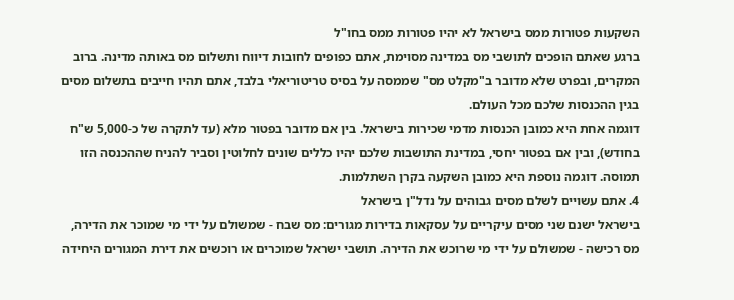השקעות פטורות ממס בישראל לא יהיו פטורות ממס בחו"ל
ברגע שאתם הופכים לתושבי מס במדינה מסוימת, אתם כפופים לחובות דיווח ותשלום מס באותה מדינה. ברוב המקרים, ובפרט שלא מדובר ב"מקלט מס" שממסה על בסיס טריטוריאלי בלבד, אתם תהיו חייבים בתשלום מסים בגין ההכנסות שלכם מכל העולם.
דוגמה אחת היא כמובן הכנסות מדמי שכירות בישראל. בין אם מדובר בפטור מלא (עד לתקרה של כ-5,000 ש"ח בחודש), ובין אם בפטור יחסי, במדינת התושבות שלכם יהיו כללים שונים לחלוטין וסביר להניח שההכנסה הזו תמוסה. דוגמה נוספת היא כמובן השקעה בקרן השתלמות.
4. אתם עשויים לשלם מסים גבוהים על נדל"ן בישראל
בישראל ישנם שני מסים עיקריים על עסקאות בדירות מגורים: מס שבח - שמשולם על ידי מי שמוכר את הדירה, מס רכישה - שמשולם על ידי מי שרוכש את הדירה. תושבי ישראל שמוכרים או רוכשים את דירת המגורים היחידה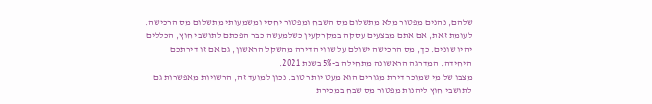שלהם, נהנים מפטור מלא מתשלום מס השבח ומפטור יחסי ומשמעותי מתשלום מס הרכישה.
לעומת זאת, אם אתם מבצעים עסקה במקרקעין כשלמעשה כבר הפכתם לתושבי חוץ, הכללים יהיו שונים. כך, מס הרכישה ישולם על שווי הדירה מהשקל הראשון, גם אם זו דירתכם היחידה. המדרגה הראשונה מתחילה ב-5% בשנת 2021.
מצבו של מי שמוכר דירת מגורים הוא מעט יותר טוב. נכון למועד זה, הרשויות מאפשרות גם לתושבי חוץ ליהנות מפטור מס שבח במכירת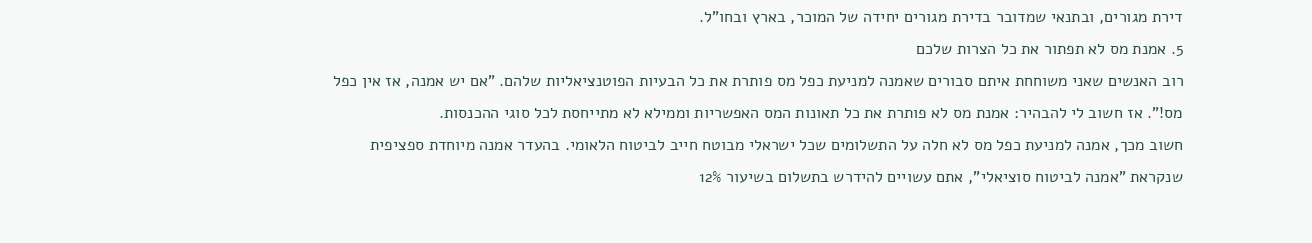דירת מגורים, ובתנאי שמדובר בדירת מגורים יחידה של המוכר, בארץ ובחו"ל.
5. אמנת מס לא תפתור את כל הצרות שלכם
רוב האנשים שאני משוחחת איתם סבורים שאמנה למניעת כפל מס פותרת את כל הבעיות הפוטנציאליות שלהם. "אם יש אמנה, אז אין כפל מס!". אז חשוב לי להבהיר: אמנת מס לא פותרת את כל תאונות המס האפשריות וממילא לא מתייחסת לכל סוגי ההכנסות.
חשוב מכך, אמנה למניעת כפל מס לא חלה על התשלומים שכל ישראלי מבוטח חייב לביטוח הלאומי. בהעדר אמנה מיוחדת ספציפית שנקראת "אמנה לביטוח סוציאלי", אתם עשויים להידרש בתשלום בשיעור 12%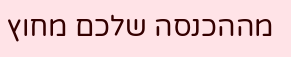מההכנסה שלכם מחוץ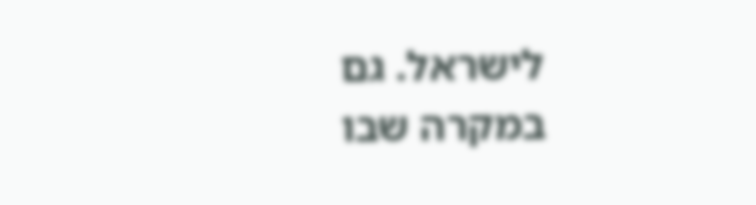לישראל. גם במקרה שבו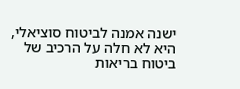ישנה אמנה לביטוח סוציאלי, היא לא חלה על הרכיב של ביטוח בריאות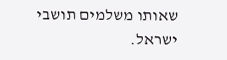שאותו משלמים תושבי ישראל.